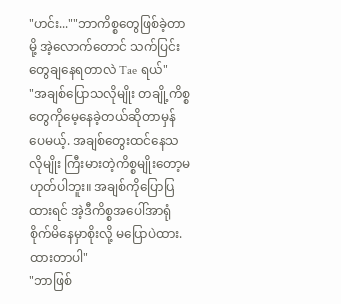"ဟင်း...""ဘာကိစ္စတွေဖြစ်ခဲ့တာမို့ အဲ့လောက်တောင် သက်ပြင်းတွေချနေရတာလဲ Tae ရယ်"
"အချစ်ပြောသလိုမျိုး တချို့ကိစ္စတွေကိုမေ့နေခဲ့တယ်ဆိုတာမှန်ပေမယ့်. အချစ်တွေးထင်နေသလိုမျိုး ကြီးမားတဲ့ကိစ္စမျိုးတော့မဟုတ်ပါဘူး။ အချစ်ကိုပြောပြထားရင် အဲ့ဒီကိစ္စအပေါ်အာရုံစိုက်မိနေမှာစိုးလို့ မပြောပဲထား.ထားတာပါ"
"ဘာဖြစ်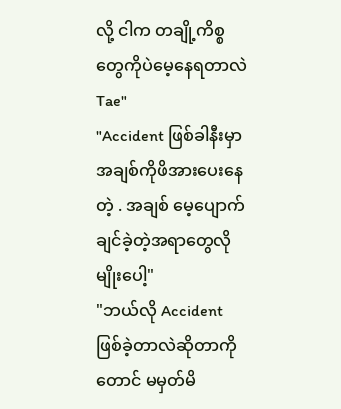လို့ ငါက တချို့ကိစ္စတွေကိုပဲမေ့နေရတာလဲ Tae"
"Accident ဖြစ်ခါနီးမှာ အချစ်ကိုဖိအားပေးနေတဲ့ . အချစ် မေ့ပျောက်ချင်ခဲ့တဲ့အရာတွေလိုမျိုးပေါ့"
"ဘယ်လို Accident ဖြစ်ခဲ့တာလဲဆိုတာကိုတောင် မမှတ်မိ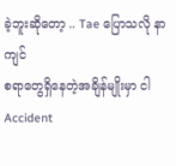ခဲ့ဘူးဆိုတော့ .. Tae ပြောသလို နာကျင်
စရာတွေရှိနေတဲ့အချိန်မျိုးမှာ ငါ Accident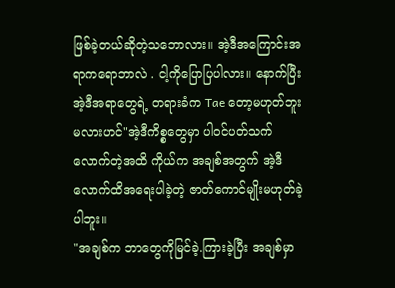ဖြစ်ခဲ့တယ်ဆိုတဲ့သဘောလား။ အဲ့ဒီအကြောင်းအရာကရောဘာလဲ . ငါ့ကိုပြောပြပါလား။ နောက်ပြီး အဲ့ဒီအရာတွေရဲ့ တရားခံက Tae တော့မဟုတ်ဘူးမလားဟင်"အဲ့ဒီကိစ္စတွေမှာ ပါဝင်ပတ်သက်လောက်တဲ့အထိ ကိုယ်က အချစ်အတွက် အဲ့ဒီလောက်ထိအရေးပါခဲ့တဲ့ ဇာတ်ကောင်မျိုးမဟုတ်ခဲ့ပါဘူး။
"အချစ်က ဘာတွေကိုမြင်ခဲ့.ကြားခဲ့ပြီး အချစ်မှာ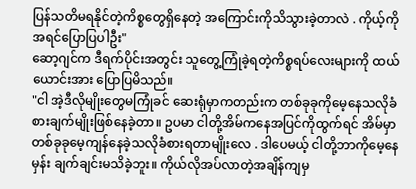ပြန်သတိမရနိုင်တဲ့ကိစ္စတွေရှိနေတဲ့ အကြောင်းကိုသိသွားခဲ့တာလဲ . ကိုယ့်ကိုအရင်ပြောပြပါဦး"
ဆော့ဂျင်က ဒီရက်ပိုင်းအတွင်း သူတွေ့ကြုံခဲ့ရတဲ့ကိစ္စရပ်လေးများကို ထယ်ယောင်းအား ပြောပြမိသည်။
"ငါ အဲ့ဒီလိုမျိုးတွေမကြုံခင် ဆေးရုံမှာကတည်းက တစ်ခုခုကိုမေ့နေသလိုခံစားချက်မျိုးဖြစ်နေခဲ့တာ။ ဥပမာ ငါတို့အိမ်ကနေအပြင်ကိုထွက်ရင် အိမ်မှာတစ်ခုခုမေ့ကျန်နေခဲ့သလိုခံစားရတာမျိုးလေ . ဒါပေမယ့် ငါတို့ဘာကိုမေ့နေမှန်း ချက်ချင်းမသိခဲ့ဘူး။ ကိုယ်လိုအပ်လာတဲ့အချိန်ကျမှ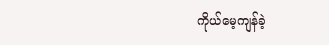ကိုယ်မေ့ကျန်ခဲ့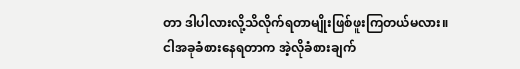တာ ဒါပါလားလို့သိလိုက်ရတာမျိုးဖြစ်ဖူးကြတယ်မလား။
ငါအခုခံစားနေရတာက အဲ့လိုခံစားချက်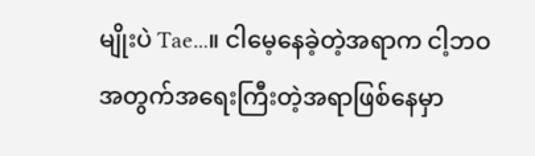မျိုးပဲ Tae...။ ငါမေ့နေခဲ့တဲ့အရာက ငါ့ဘဝအတွက်အရေးကြီးတဲ့အရာဖြစ်နေမှာ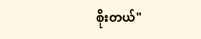စိုးတယ်"